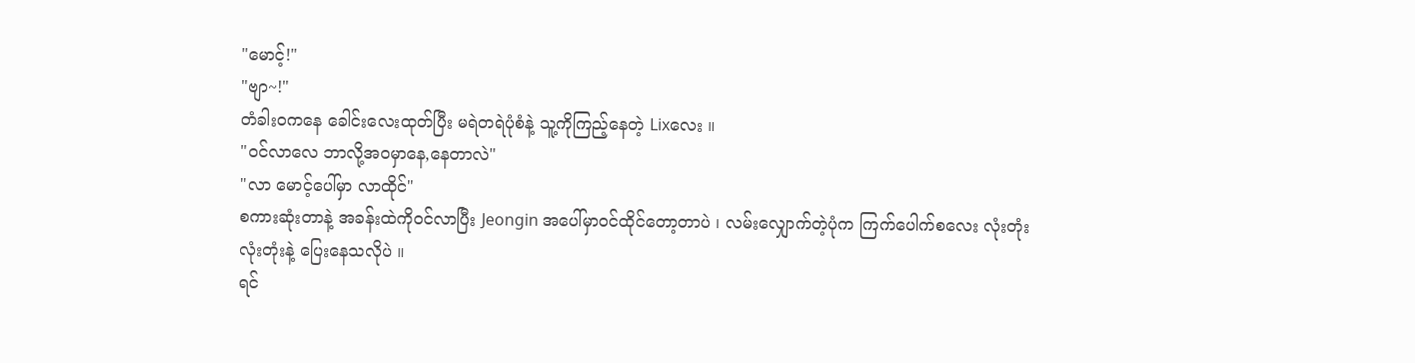"မောင့်!"
"ဗျာ~!"
တံခါးဝကနေ ခေါင်းလေးထုတ်ပြီး မရဲတရဲပုံစံနဲ့ သူ့ကိုကြည့်နေတဲ့ Lixလေး ။
"ဝင်လာလေ ဘာလို့အဝမှာနေ,နေတာလဲ"
"လာ မောင့်ပေါ်မှာ လာထိုင်"
စကားဆုံးတာနဲ့ အခန်းထဲကိုဝင်လာပြီး Jeongin အပေါ်မှာဝင်ထိုင်တော့တာပဲ ၊ လမ်းလျှောက်တဲ့ပုံက ကြက်ပေါက်စလေး လုံးတုံးလုံးတုံးနဲ့ ပြေးနေသလိုပဲ ။
ရင်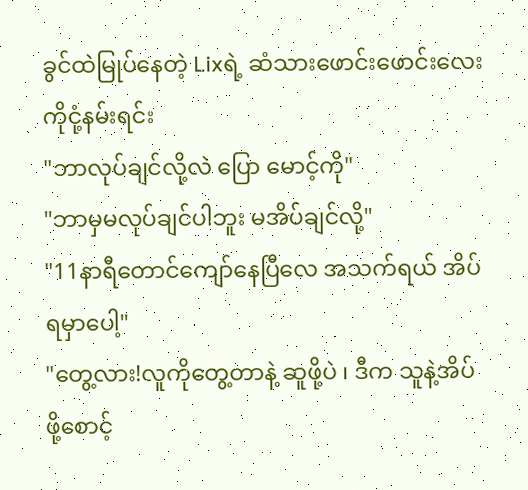ခွင်ထဲမြုပ်နေတဲ့ Lixရဲ့ ဆံသားဖောင်းဖောင်းလေးကိုငုံ့နမ်းရင်း
"ဘာလုပ်ချင်လို့လဲ ပြော မောင့်ကို"
"ဘာမှမလုပ်ချင်ပါဘူး မအိပ်ချင်လို့"
"11နာရီတောင်ကျော်နေပြီလေ အသက်ရယ် အိပ်ရမှာပေါ့"
"တွေ့လား!လူကိုတွေ့တာနဲ့ ဆူဖို့ပဲ ၊ ဒီက သူနဲ့အိပ်ဖို့စောင့်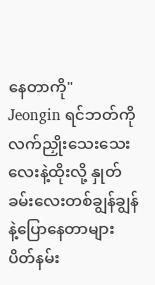နေတာကို"
Jeongin ရင်ဘတ်ကို လက်ညှိုးသေးသေးလေးနဲ့ထိုးလို့ နှုတ်ခမ်းလေးတစ်ချွန်ချွန်နဲ့ပြောနေတာများ ပိတ်နမ်း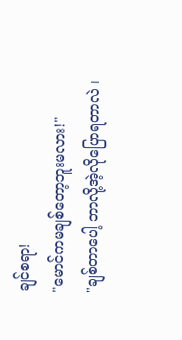ချင်စရာ!
"မောင်ကမချစ်တော့ဘူးမလား!"
"ချစ်တာပေါ့ ဘာလို့အဲ့လိုပြောရတာလဲ ၊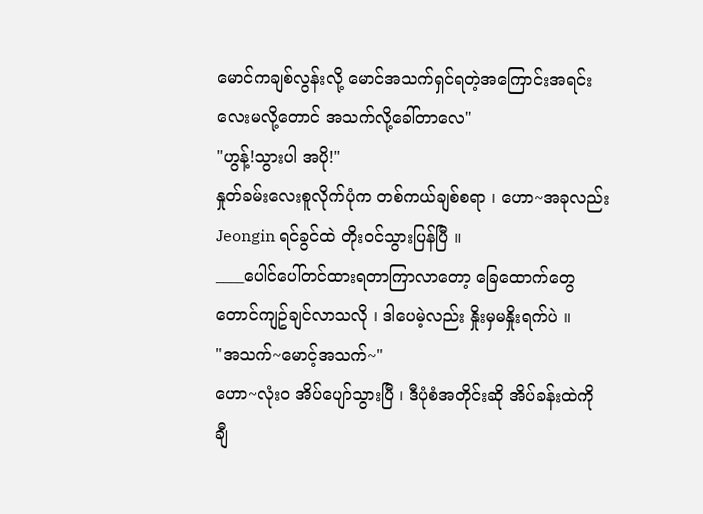မောင်ကချစ်လွန်းလို့ မောင်အသက်ရှင်ရတဲ့အကြောင်းအရင်းလေးမလို့တောင် အသက်လို့ခေါ်တာလေ"
"ဟွန့်!သွားပါ အပို!"
နှုတ်ခမ်းလေးစူလိုက်ပုံက တစ်ကယ်ချစ်စရာ ၊ ဟော~အခုလည်း Jeongin ရင်ခွင်ထဲ တိုးဝင်သွားပြန်ပြီ ။
____ပေါင်ပေါ်တင်ထားရတာကြာလာတော့ ခြေထောက်တွေတောင်ကျဥ်ချင်လာသလို ၊ ဒါပေမဲ့လည်း နှိုးမှမနှိုးရက်ပဲ ။
"အသက်~မောင့်အသက်~"
ဟော~လုံးဝ အိပ်ပျော်သွားပြီ ၊ ဒီပုံစံအတိုင်းဆို အိပ်ခန်းထဲကို ချီ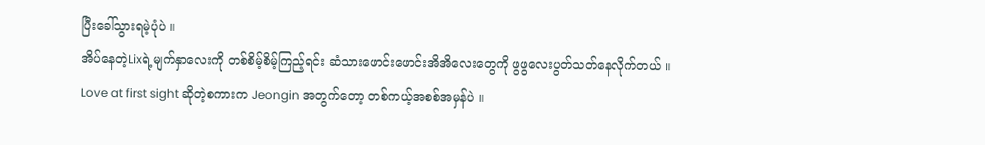ပြီးခေါ်သွားရမဲ့ပုံပဲ ။
အိပ်နေတဲ့Lixရဲ့မျက်နှာလေးကို တစ်စိမ့်စိမ့်ကြည့်ရင်း ဆံသားဖောင်းဖောင်းအိအိလေးတွေကို ဖွဖွလေးပွတ်သတ်နေလိုက်တယ် ။
Love at first sight ဆိုတဲ့စကားက Jeongin အတွက်တော့ တစ်ကယ့်အစစ်အမှန်ပဲ ။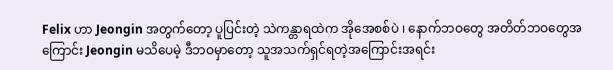Felix ဟာ Jeongin အတွက်တော့ ပူပြင်းတဲ့ သဲကန္တာရထဲက အိုအေစစ်ပဲ ၊ နောက်ဘဝတွေ အတိတ်ဘဝတွေအကြောင်း Jeongin မသိပေမဲ့ ဒီဘဝမှာတော့ သူအသက်ရှင်ရတဲ့အကြောင်းအရင်း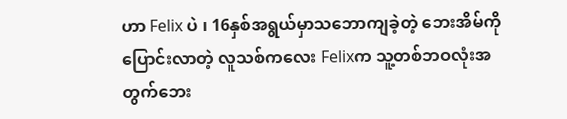ဟာ Felix ပဲ ၊ 16နှစ်အရွယ်မှာသဘောကျခဲ့တဲ့ ဘေးအိမ်ကိုပြောင်းလာတဲ့ လူသစ်ကလေး Felixက သူ့တစ်ဘဝလုံးအတွက်ဘေး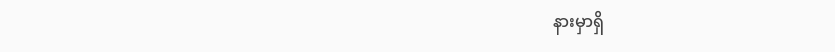နားမှာရှိ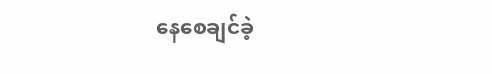နေစေချင်ခဲ့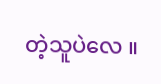တဲ့သူပဲလေ ။